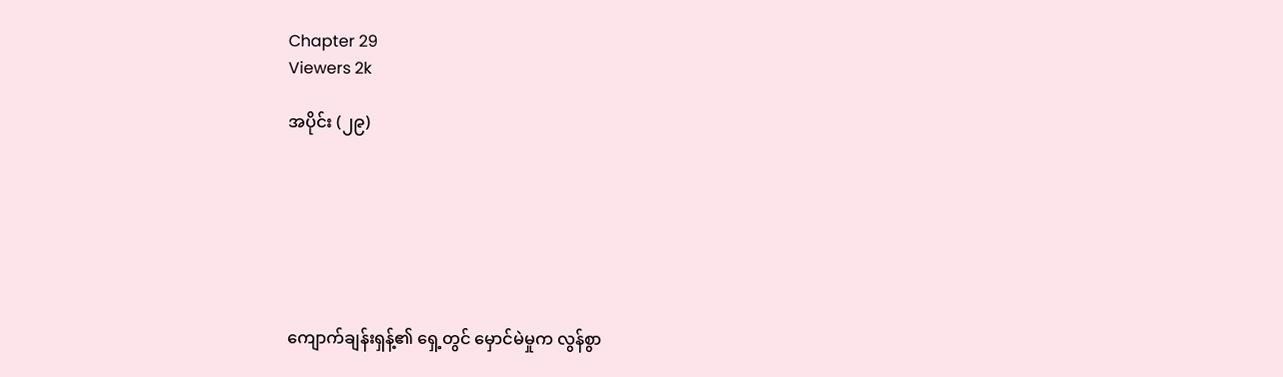Chapter 29
Viewers 2k

အပိုင်း (၂၉)







ကျောက်ချန်းရှန့်၏ ရှေ့တွင် မှောင်မဲမှုက လွန်စွာ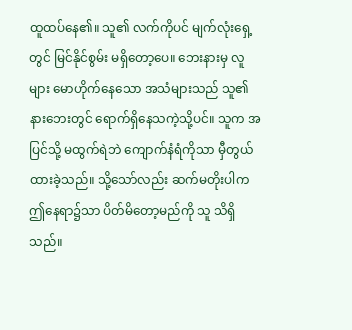ထူထပ်နေ၏။ သူ၏ လက်ကိုပင် မျက်လုံးရှေ့တွင် မြင်နိုင်စွမ်း မရှိတော့ပေ။ ဘေးနားမှ လူများ မောဟိုက်နေသော အသံများသည် သူ၏ နားဘေးတွင် ရောက်ရှိနေသကဲ့သို့ပင်။ သူက အပြင်သို့ မထွက်ရဲဘဲ ကျောက်နံရံကိုသာ မှီတွယ်ထားခဲ့သည်။ သို့သော်လည်း ဆက်မတိုးပါက ဤနေရာ၌သာ ပိတ်မိတော့မည်ကို သူ သိရှိသည်။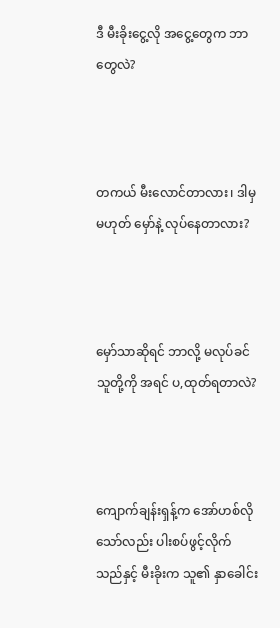ဒီ မီးခိုးငွေ့လို အငွေ့တွေက ဘာတွေလဲ?



တကယ် မီးလောင်တာလား၊ ဒါမှမဟုတ် မှော်နဲ့ လုပ်နေတာလား?



မှော်သာဆိုရင် ဘာလို့ မလုပ်ခင် သူတို့ကို အရင် ပ,ထုတ်ရတာလဲ?



ကျောက်ချန်းရှန့်က အော်ဟစ်လိုသော်လည်း ပါးစပ်ဖွင့်လိုက်သည်နှင့် မီးခိုးက သူ၏ နှာခေါင်း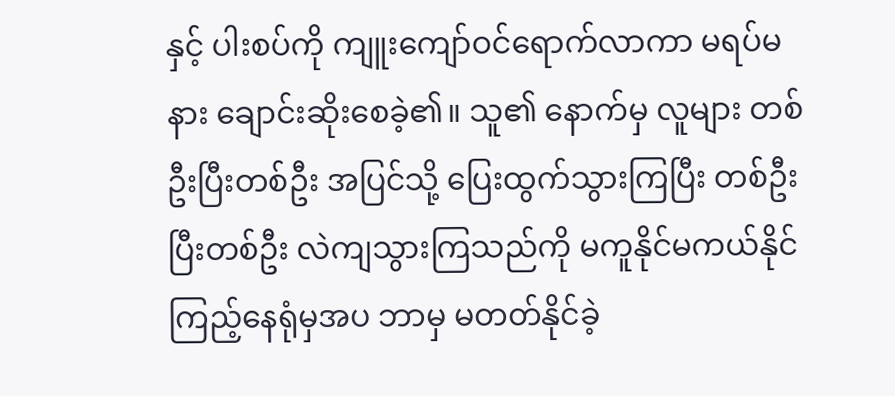နှင့် ပါးစပ်ကို ကျူးကျော်ဝင်ရောက်လာကာ မရပ်မနား ချောင်းဆိုးစေခဲ့၏။ သူ၏ နောက်မှ လူများ တစ်ဦးပြီးတစ်ဦး အပြင်သို့ ပြေးထွက်သွားကြပြီး တစ်ဦးပြီးတစ်ဦး လဲကျသွားကြသည်ကို မကူနိုင်မကယ်နိုင် ကြည့်နေရုံမှအပ ဘာမှ မတတ်နိုင်ခဲ့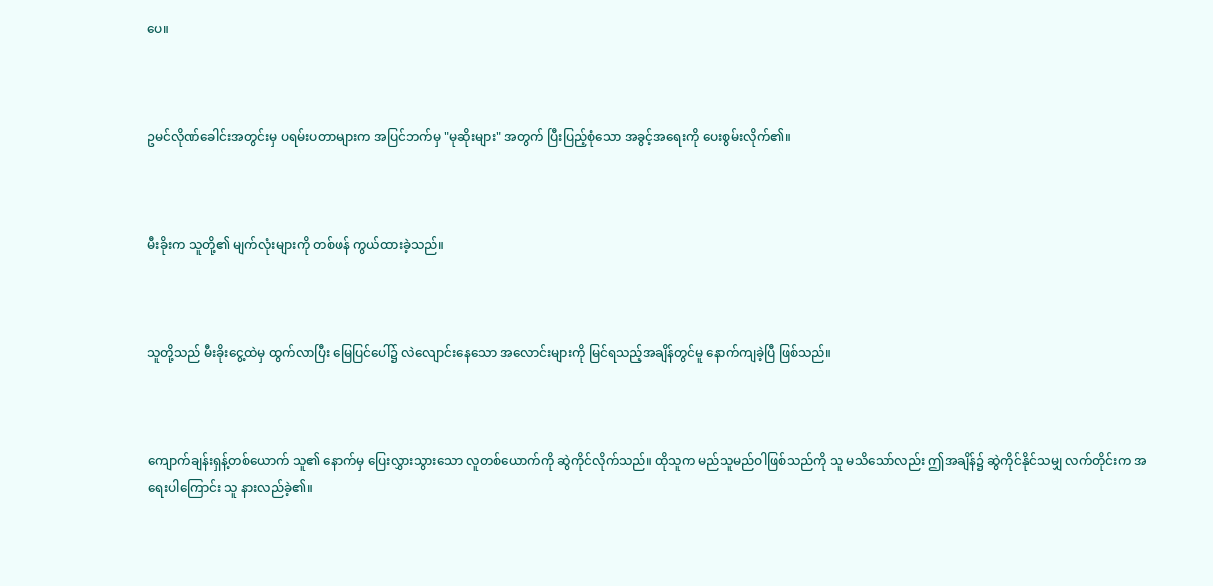ပေ။



ဥမင်လိုဏ်ခေါင်းအတွင်းမှ ပရမ်းပတာများက အပြင်ဘက်မှ "မုဆိုးများ" အတွက် ပြီးပြည့်စုံသော အခွင့်အရေးကို ပေးစွမ်းလိုက်၏။



မီးခိုးက သူတို့၏ မျက်လုံးများကို တစ်ဖန် ကွယ်ထားခဲ့သည်။



သူတို့သည် မီးခိုးငွေ့ထဲမှ ထွက်လာပြီး မြေပြင်ပေါ်၌ လဲလျောင်းနေသော အလောင်းများကို မြင်ရသည့်အချိန်တွင်မူ နောက်ကျခဲ့ပြီ ဖြစ်သည်။



ကျောက်ချန်းရှန့်တစ်ယောက် သူ၏ နောက်မှ ပြေးလွှားသွားသော လူတစ်ယောက်ကို ဆွဲကိုင်လိုက်သည်။ ထိုသူက မည်သူမည်ဝါဖြစ်သည်ကို သူ မသိသော်လည်း ဤအချိန်၌ ဆွဲကိုင်နိုင်သမျှ လက်တိုင်းက အရေးပါကြောင်း သူ နားလည်ခဲ့၏။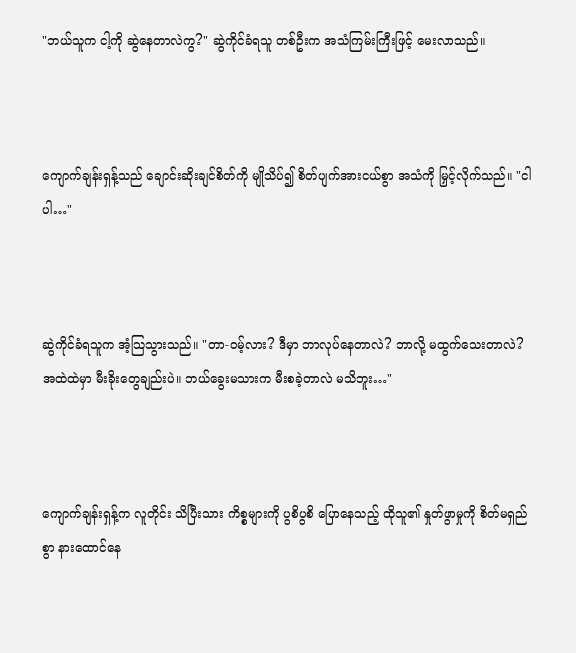"ဘယ်သူက ငါ့ကို ဆွဲနေတာလဲကွ?" ဆွဲကိုင်ခံရသူ တစ်ဦးက အသံကြမ်းကြီးဖြင့် မေးလာသည်။



ကျောက်ချန်းရှန့်သည် ချောင်းဆိုးချင်စိတ်ကို မျိုသိပ်၍ စိတ်ပျက်အားငယ်စွာ အသံကို မြှင့်လိုက်သည်။ "ငါပါ…"



ဆွဲကိုင်ခံရသူက အံ့သြသွားသည်။ "တာ-ဝမ့်လား? ဒီမှာ ဘာလုပ်နေတာလဲ? ဘာလို့ မထွက်သေးတာလဲ? အထဲထဲမှာ မီးခိုးတွေချည်းပဲ။ ဘယ်ခွေးမသားက မီးစခဲ့တာလဲ မသိဘူး…"



ကျောက်ချန်းရှန့်က လူတိုင်း သိပြီးသား ကိစ္စများကို ပွစိပွစိ ပြောနေသည့် ထိုသူ၏ နှုတ်ဖွာမှုကို စိတ်မရှည်စွာ နားထောင်နေ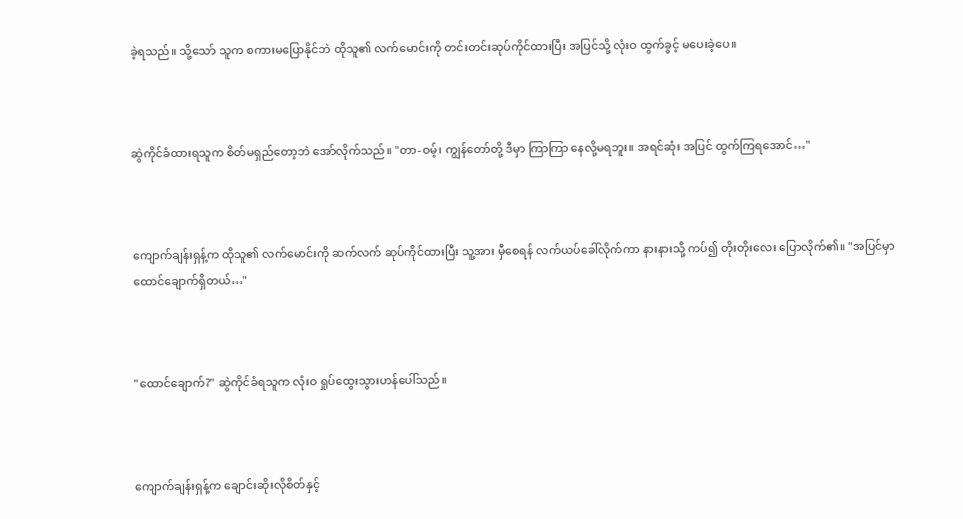ခဲ့ရသည်။ သို့သော် သူက စကားမပြောနိုင်ဘဲ ထိုသူ၏ လက်မောင်းကို တင်းတင်းဆုပ်ကိုင်ထားပြီး အပြင်သို့ လုံးဝ ထွက်ခွင့် မပေးခဲ့ပေ။



ဆွဲကိုင်ခံထားရသူက စိတ်မရှည်တော့ဘဲ အော်လိုက်သည်။ "တာ-ဝမ့်၊ ကျွန်တော်တို့ ဒီမှာ ကြာကြာ နေလို့မရဘူး။ အရင်ဆုံး အပြင် ထွက်ကြရအောင်…"



ကျောက်ချန်းရှန့်က ထိုသူ၏ လက်မောင်းကို ဆက်လက် ဆုပ်ကိုင်ထားပြီး သူ့အား မှီစေရန် လက်ယပ်ခေါ်လိုက်ကာ နားနားသို့ ကပ်၍ တိုးတိုးလေး ပြောလိုက်၏။ "အပြင်မှာ ထောင်ချောက်ရှိတယ်…"



"ထောင်ချောက်?" ဆွဲကိုင်ခံရသူက လုံးဝ ရှုပ်ထွေးသွားဟန်ပေါ်သည်။



ကျောက်ချန်းရှန့်က ချောင်းဆိုးလိုစိတ်နှင့်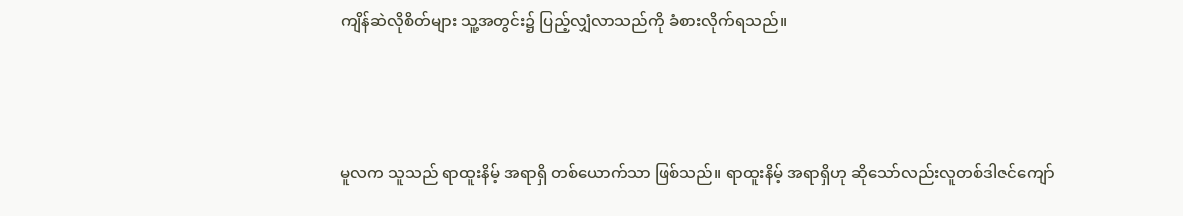ကျိန်ဆဲလိုစိတ်များ သူ့အတွင်း၌ ပြည့်လျှံလာသည်ကို ခံစားလိုက်ရသည်။



မူလက သူသည် ရာထူးနိမ့် အရာရှိ တစ်ယောက်သာ ဖြစ်သည်။ ရာထူးနိမ့် အရာရှိဟု ဆိုသော်လည်းလူတစ်ဒါဇင်ကျော်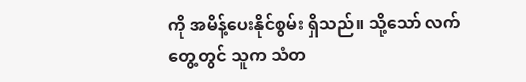ကို အမိန့်ပေးနိုင်စွမ်း ရှိသည်။ သို့သော် လက်တွေ့တွင် သူက သံတ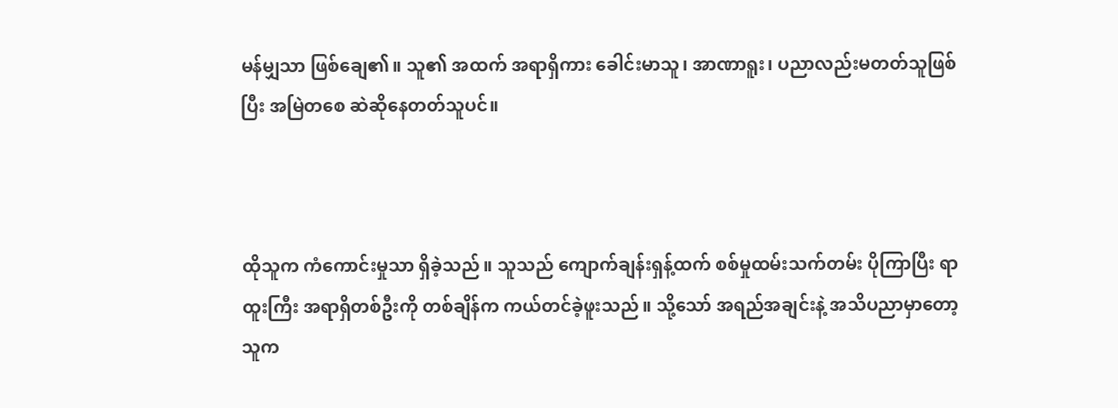မန်မျှသာ ဖြစ်ချေ၏။ သူ၏ အထက် အရာရှိကား ခေါင်းမာသူ၊ အာဏာရူး၊ ပညာလည်းမတတ်သူဖြစ်ပြီး အမြဲတစေ ဆဲဆိုနေတတ်သူပင်။



ထိုသူက ကံကောင်းမှုသာ ရှိခဲ့သည်။ သူသည် ကျောက်ချန်းရှန့်ထက် စစ်မှုထမ်းသက်တမ်း ပိုကြာပြီး ရာထူးကြီး အရာရှိတစ်ဦးကို တစ်ချိန်က ကယ်တင်ခဲ့ဖူးသည်။ သို့သော် အရည်အချင်းနဲ့ အသိပညာမှာတော့ သူက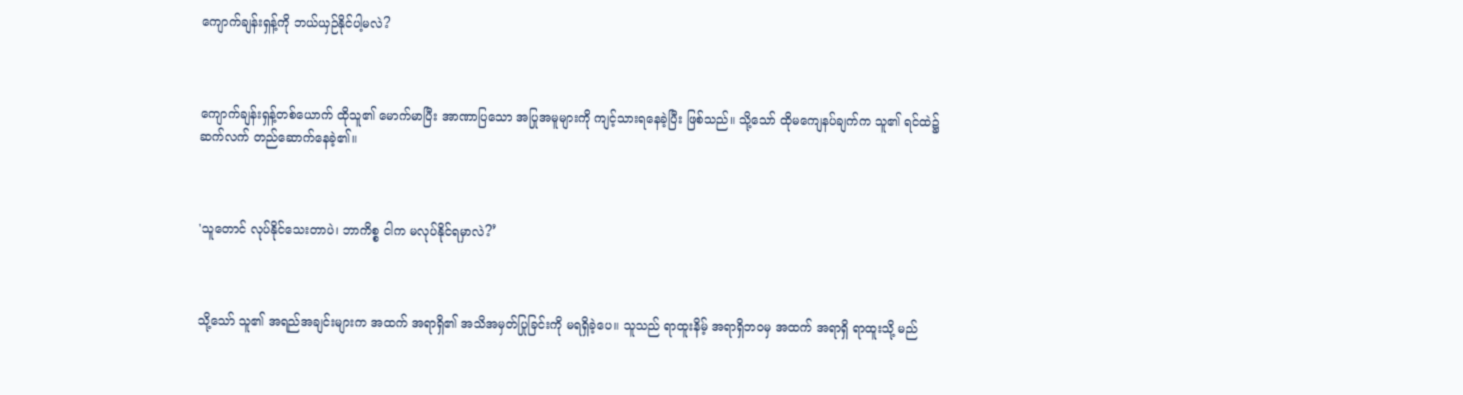ကျောက်ချန်းရှန့်ကို ဘယ်ယှဉ်နိုင်ပါ့မလဲ?



ကျောက်ချန်းရှန့်တစ်ယောက် ထိုသူ၏ မောက်မာပြီး အာဏာပြသော အပြုအမူများကို ကျင့်သားရနေခဲ့ပြီး ဖြစ်သည်။ သို့သော် ထိုမကျေနပ်ချက်က သူ၏ ရင်ထဲ၌ ဆက်လက် တည်ဆောက်နေခဲ့၏။



'သူ‌တောင် လုပ်နိုင်သေးတာပဲ၊ ဘာကိစ္စ ငါက မလုပ်နိုင်ရမှာလဲ?’



သို့သော် သူ၏ အရည်အချင်းများက အထက် အရာရှိ၏ အသိအမှတ်ပြုခြင်းကို မရရှိခဲ့ပေ။ သူသည် ရာထူးနိမ့် အရာရှိဘဝမှ အထက် အရာရှိ ရာထူးသို့ မည်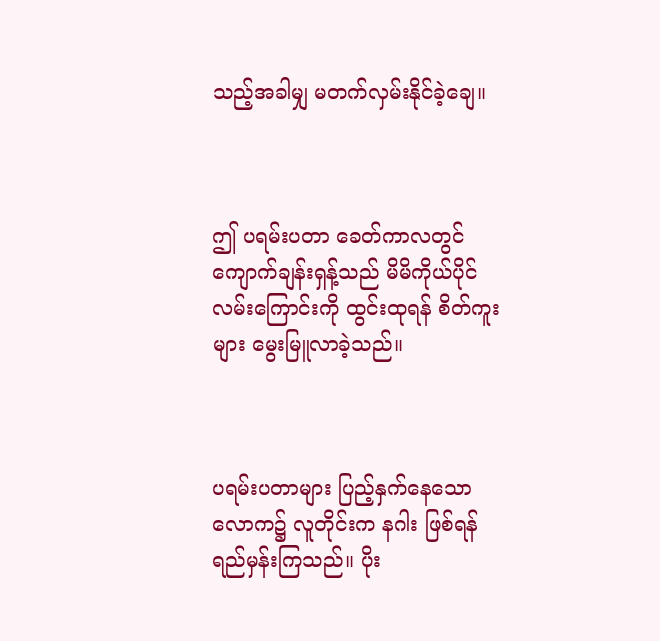သည့်အခါမျှ မတက်လှမ်းနိုင်ခဲ့ချေ။



ဤ ပရမ်းပတာ ခေတ်ကာလတွင် ကျောက်ချန်းရှန့်သည် မိမိကိုယ်ပိုင် လမ်းကြောင်းကို ထွင်းထုရန် စိတ်ကူးများ မွေးမြူလာခဲ့သည်။



ပရမ်းပတာများ ပြည့်နှက်နေသော လောက၌ လူတိုင်းက နဂါး ဖြစ်ရန် ရည်မှန်းကြသည်။ ပိုး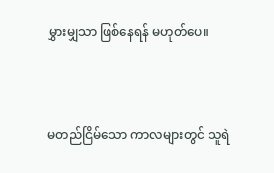မွှားမျှသာ ဖြစ်နေရန် မဟုတ်ပေ။



မတည်ငြိမ်သော ကာလများတွင် သူရဲ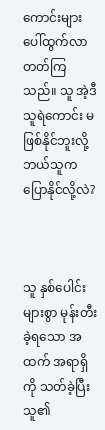ကောင်းများ ပေါ်ထွက်လာတတ်ကြသည်။ သူ အဲ့ဒီသူရဲကောင်း မဖြစ်နိုင်ဘူးလို့ ဘယ်သူက ပြောနိုင်လို့လဲ?



သူ နှစ်ပေါင်းများစွာ မုန်းတီးခဲ့ရသော အထက် အရာရှိကို သတ်ခဲ့ပြီး သူ၏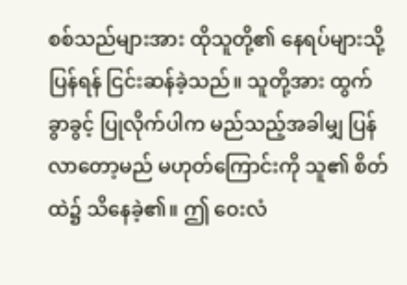စစ်သည်များအား ထိုသူတို့၏ နေရပ်များသို့ ပြန်ရန် ငြင်းဆန်ခဲ့သည်။ သူတို့အား ထွက်ခွာခွင့် ပြုလိုက်ပါက မည်သည့်အခါမျှ ပြန်လာတော့မည် မဟုတ်ကြောင်းကို သူ၏ စိတ်ထဲ၌ သိနေခဲ့၏။ ဤ ဝေးလံ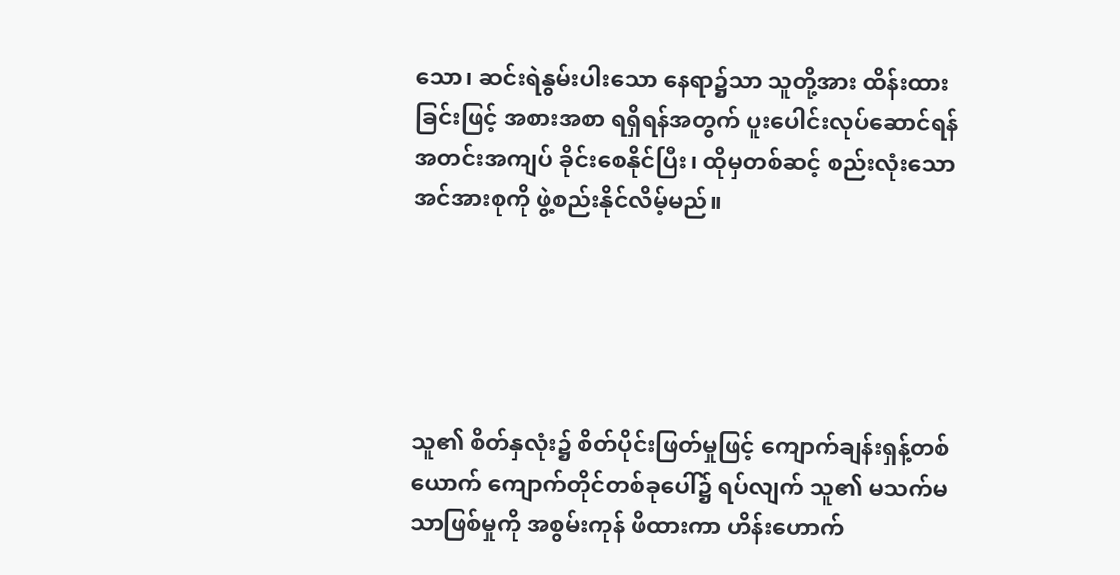သော၊ ဆင်းရဲနွမ်းပါးသော နေရာ၌သာ သူတို့အား ထိန်းထားခြင်းဖြင့် အစားအစာ ရရှိရန်အတွက် ပူးပေါင်းလုပ်ဆောင်ရန် အတင်းအကျပ် ခိုင်းစေနိုင်ပြီး၊ ထိုမှတစ်ဆင့် စည်းလုံးသော အင်အားစုကို ဖွဲ့စည်းနိုင်လိမ့်မည်။





သူ၏ စိတ်နှလုံး၌ စိတ်ပိုင်းဖြတ်မှုဖြင့် ကျောက်ချန်းရှန့်တစ်ယောက် ကျောက်တိုင်တစ်ခုပေါ်၌ ရပ်လျက် သူ၏ မသက်မသာဖြစ်မှုကို အစွမ်းကုန် ဖိထားကာ ဟိန်းဟောက်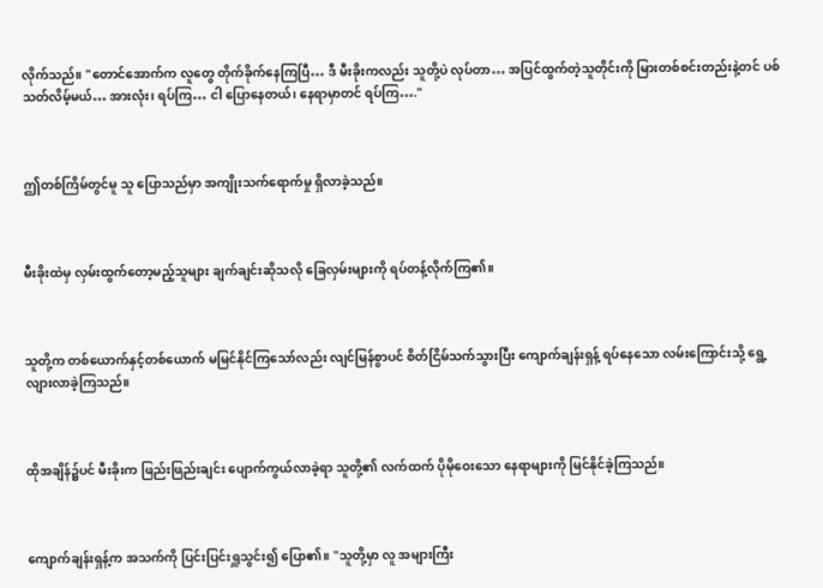လိုက်သည်။ "တောင်အောက်က လူတွေ တိုက်ခိုက်နေကြပြီ… ဒီ မီးခိုးကလည်း သူတို့ပဲ လုပ်တာ… အပြင်ထွက်တဲ့သူတိုင်းကို မြားတစ်စင်းတည်းနဲ့တင် ပစ်သတ်လိမ့်မယ်… အားလုံး၊ ရပ်ကြ… ငါ ပြောနေတယ်၊ နေရာမှာတင် ရပ်ကြ…."



ဤတစ်ကြိမ်တွင်မူ သူ ပြောသည်မှာ အကျိုးသက်ရောက်မှု ရှိလာခဲ့သည်။



မီးခိုးထဲမှ လှမ်းထွက်တော့မည့်သူများ ချက်ချင်းဆိုသလို ခြေလှမ်းများကို ရပ်တန့်လိုက်ကြ၏။



သူတို့က တစ်ယောက်နှင့်တစ်ယောက် မမြင်နိုင်ကြသော်လည်း လျင်မြန်စွာပင် စိတ်ငြိမ်သက်သွားပြီး ကျောက်ချန်းရှန့် ရပ်နေသော လမ်းကြောင်းသို့ ရွေ့လျားလာခဲ့ကြသည်။



ထိုအချိန်၌ပင် မီးခိုးက ဖြည်းဖြည်းချင်း ပျောက်ကွယ်လာခဲ့ရာ သူတို့၏ လက်ထက် ပိုမိုဝေးသော နေရာများကို မြင်နိုင်ခဲ့ကြသည်။



ကျောက်ချန်းရှန့်က အသက်ကို ပြင်းပြင်းရှူသွင်း၍ ပြော၏။ "သူတို့မှာ လူ အများကြီး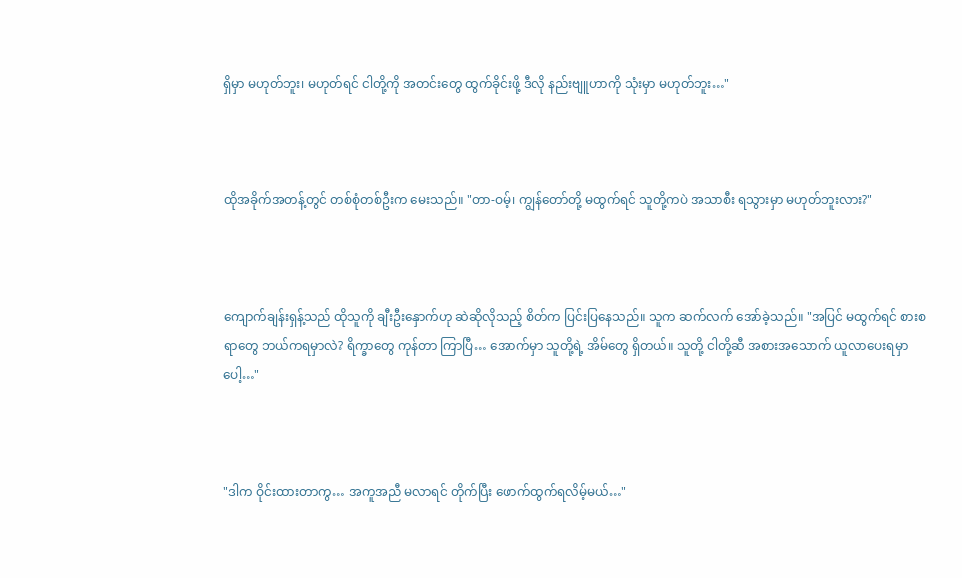ရှိမှာ မဟုတ်ဘူး၊ မဟုတ်ရင် ငါတို့ကို အတင်းတွေ ထွက်ခိုင်းဖို့ ဒီလို နည်းဗျူဟာကို သုံးမှာ မဟုတ်ဘူး…"



ထိုအခိုက်အတန့်တွင် တစ်စုံတစ်ဦးက မေးသည်။ "တာ-ဝမ့်၊ ကျွန်တော်တို့ မထွက်ရင် သူတို့ကပဲ အသာစီး ရသွားမှာ မဟုတ်ဘူးလား?"



ကျောက်ချန်းရှန့်သည် ထိုသူကို ချီးဦးနှောက်ဟု ဆဲဆိုလိုသည့် စိတ်က ပြင်းပြနေသည်။ သူက ဆက်လက် အော်ခဲ့သည်။ "အပြင် မထွက်ရင် စားစရာတွေ ဘယ်ကရမှာလဲ? ရိက္ခာတွေ ကုန်တာ ကြာပြီ… အောက်မှာ သူတို့ရဲ့ အိမ်တွေ ရှိတယ်။ သူတို့ ငါတို့ဆီ အစားအသောက် ယူလာပေးရမှာပေါ့…"



"ဒါက ဝိုင်းထားတာကွ… အကူအညီ မလာရင် တိုက်ပြီး ဖောက်ထွက်ရလိမ့်မယ်…"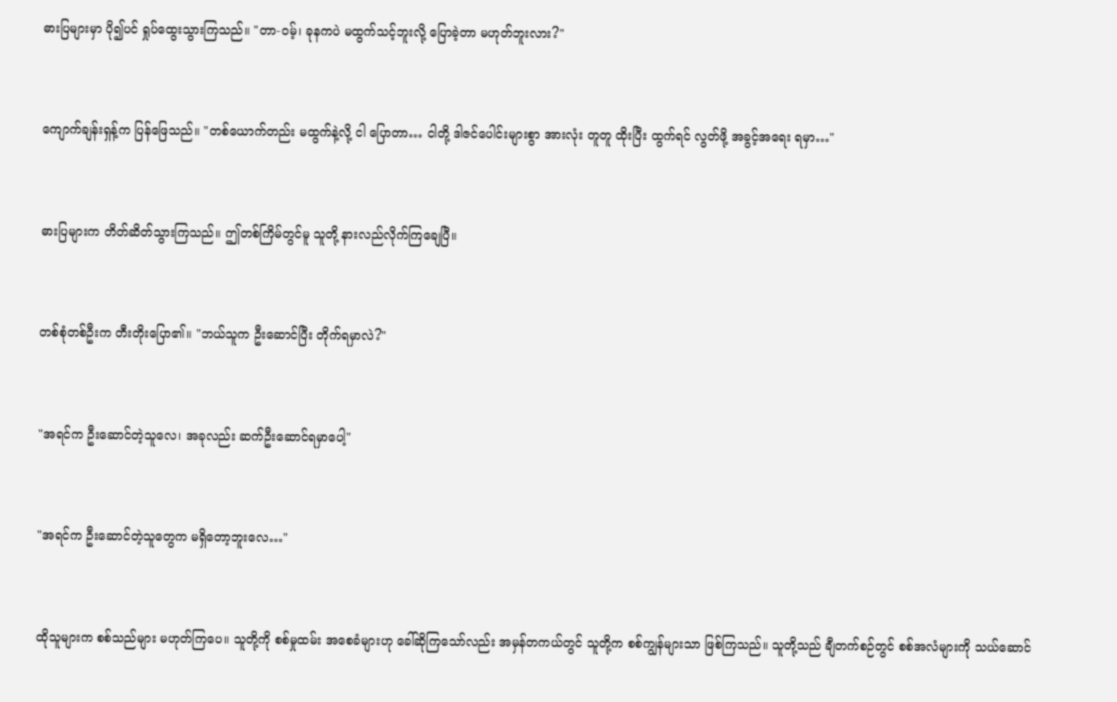ဓားပြများမှာ ပို၍ပင် ရှုပ်ထွေးသွားကြသည်။ "တာ-ဝမ့်၊ ခုနကပဲ မထွက်သင့်ဘူးလို့ ပြောခဲ့တာ မဟုတ်ဘူးလား?"



ကျောက်ချန်းရှန့်က ပြန်ဖြေသည်။ "တစ်ယောက်တည်း မထွက်နဲ့လို့ ငါ ပြောတာ… ငါတို့ ဒါဇင်ပေါင်းများစွာ အားလုံး တူတူ ထိုးပြီး ထွက်ရင် လွတ်ဖို့ အခွင့်အရေး ရမှာ…"



ဓားပြများက တိတ်ဆိတ်သွားကြသည်။ ဤတစ်ကြိမ်တွင်မူ သူတို့ နားလည်လိုက်ကြချေပြီ။



တစ်စုံတစ်ဦးက တီးတိုးပြော၏။ "ဘယ်သူက ဦးဆောင်ပြီး တိုက်ရမှာလဲ?"



"အရင်က ဦးဆောင်တဲ့သူလေ၊ အခုလည်း ဆက်ဦးဆောင်ရမှာပေါ့"



"အရင်က ဦးဆောင်တဲ့သူတွေက မရှိတော့ဘူးလေ…"



ထိုသူများက စစ်သည်များ မဟုတ်ကြပေ။ သူတို့ကို စစ်မှုထမ်း အစေခံများဟု ခေါ်ဆိုကြသော်လည်း အမှန်တကယ်တွင် သူတို့က စစ်ကျွန်များသာ ဖြစ်ကြသည်။ သူတို့သည် ချီတက်စဉ်တွင် စစ်အလံများကို သယ်ဆောင်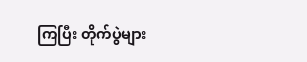ကြပြီး တိုက်ပွဲများ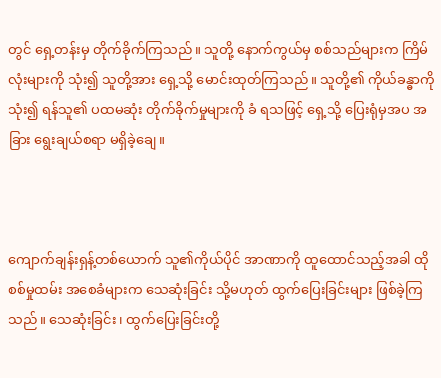တွင် ရှေ့တန်းမှ တိုက်ခိုက်ကြသည်။ သူတို့ နောက်ကွယ်မှ စစ်သည်များက ကြိမ်လုံးများကို သုံး၍ သူတို့အား ရှေ့သို့ မောင်းထုတ်ကြသည်။ သူတို့၏ ကိုယ်ခန္ဓာကို သုံး၍ ရန်သူ၏ ပထမဆုံး တိုက်ခိုက်မှုများကို ခံ ရသဖြင့် ရှေ့သို့ ပြေးရုံမှအပ အခြား ရွေးချယ်စရာ မရှိခဲ့ချေ။



ကျောက်ချန်းရှန့်တစ်ယောက် သူ၏ကိုယ်ပိုင် အာဏာကို ထူထောင်သည့်အခါ ထို စစ်မှုထမ်း အစေခံများက သေဆုံးခြင်း သို့မဟုတ် ထွက်ပြေးခြင်းများ ဖြစ်ခဲ့ကြသည်။ သေဆုံးခြင်း ၊ ထွက်ပြေးခြင်းတို့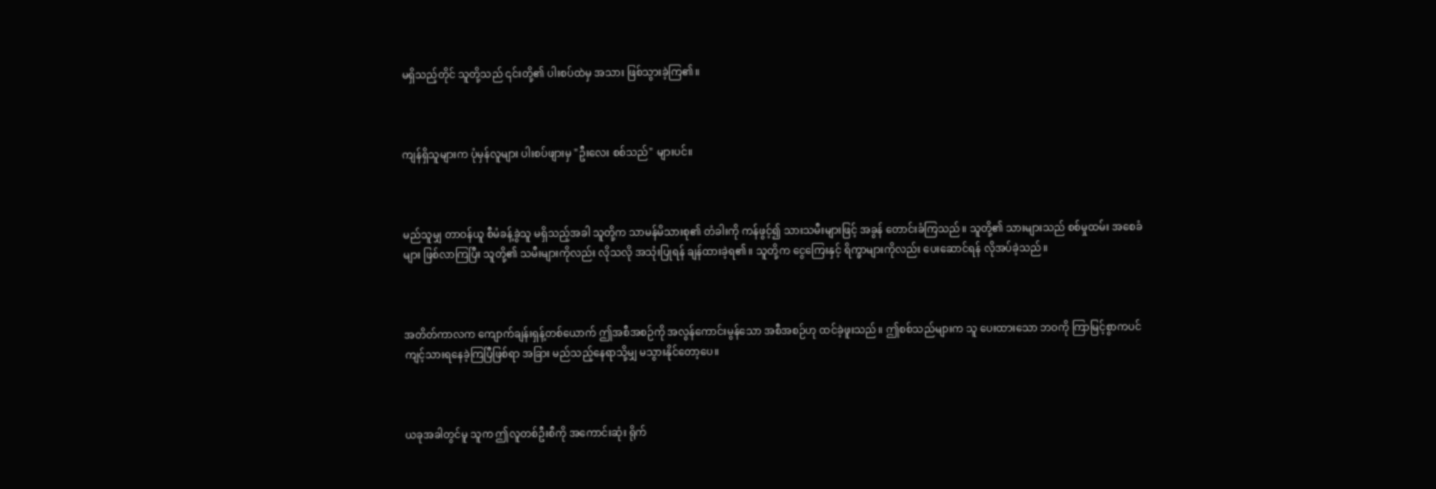မရှိသည့်တိုင် သူတို့သည် ၎င်းတို့၏ ပါးစပ်ထဲမှ အသား ဖြစ်သွားခဲ့ကြ၏။



ကျန်ရှိသူများက ပုံမှန်လူများ ပါးစပ်ဖျားမှ "ဦးလေး စစ်သည်" များပင်။



မည်သူမျှ တာဝန်ယူ စီမံခန့်ခွဲသူ မရှိသည့်အခါ သူတို့က သာမန်မိသားစု၏ တံခါးကို ကန်ဖွင့်၍ သားသမီးများဖြင့် အခွန် တောင်းခံကြသည်။ သူတို့၏ သားများသည် စစ်မှုထမ်း အစေခံများ ဖြစ်လာကြပြီး သူတို့၏ သမီးများကိုလည်း လိုသလို အသုံးပြုရန် ချန်ထားခဲ့ရ၏။ သူတို့က ငွေကြေးနှင့် ရိက္ခာများကိုလည်း ပေးဆောင်ရန် လိုအပ်ခဲ့သည်။



အတိတ်ကာလက ကျောက်ချန်းရှန့်တစ်ယောက် ဤအစီအစဉ်ကို အလွန်ကောင်းမွန်သော အစီအစဉ်ဟု ထင်ခဲ့ဖူးသည်။ ဤစစ်သည်များက သူ ပေးထားသော ဘဝကို ကြာမြင့်စွာကပင် ကျင့်သားရနေခဲ့ကြပြီဖြစ်ရာ အခြား မည်သည့်နေရာသို့မျှ မသွားနိုင်တော့ပေ။



ယခုအခါတွင်မူ သူက ဤလူတစ်ဦးစီကို အကောင်းဆုံး ရိုက်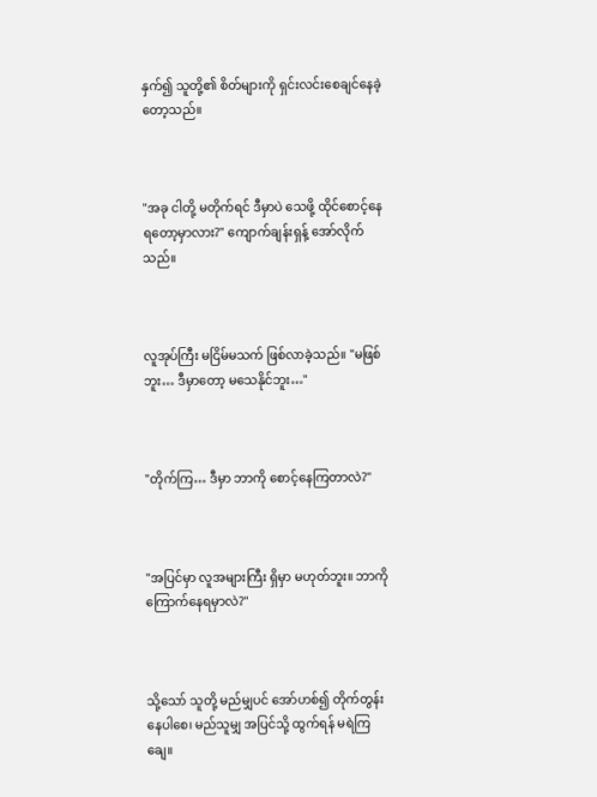နှက်၍ သူတို့၏ စိတ်များကို ရှင်းလင်းစေချင်နေခဲ့တော့သည်။



"အခု ငါတို့ မတိုက်ရင် ဒီမှာပဲ သေဖို့ ထိုင်စောင့်နေရတော့မှာလား?" ကျောက်ချန်းရှန့် အော်လိုက်သည်။



လူအုပ်ကြီး မငြိမ်မသက် ဖြစ်လာခဲ့သည်။ "မဖြစ်ဘူး… ဒီမှာတော့ မသေနိုင်ဘူး…"



"တိုက်ကြ… ဒီမှာ ဘာကို စောင့်နေကြတာလဲ?"



"အပြင်မှာ လူအများကြီး ရှိမှာ မဟုတ်ဘူး။ ဘာကို ကြောက်နေရမှာလဲ?"



သို့သော် သူတို့ မည်မျှပင် အော်ဟစ်၍ တိုက်တွန်းနေပါစေ၊ မည်သူမျှ အပြင်သို့ ထွက်ရန် မရဲကြချေ။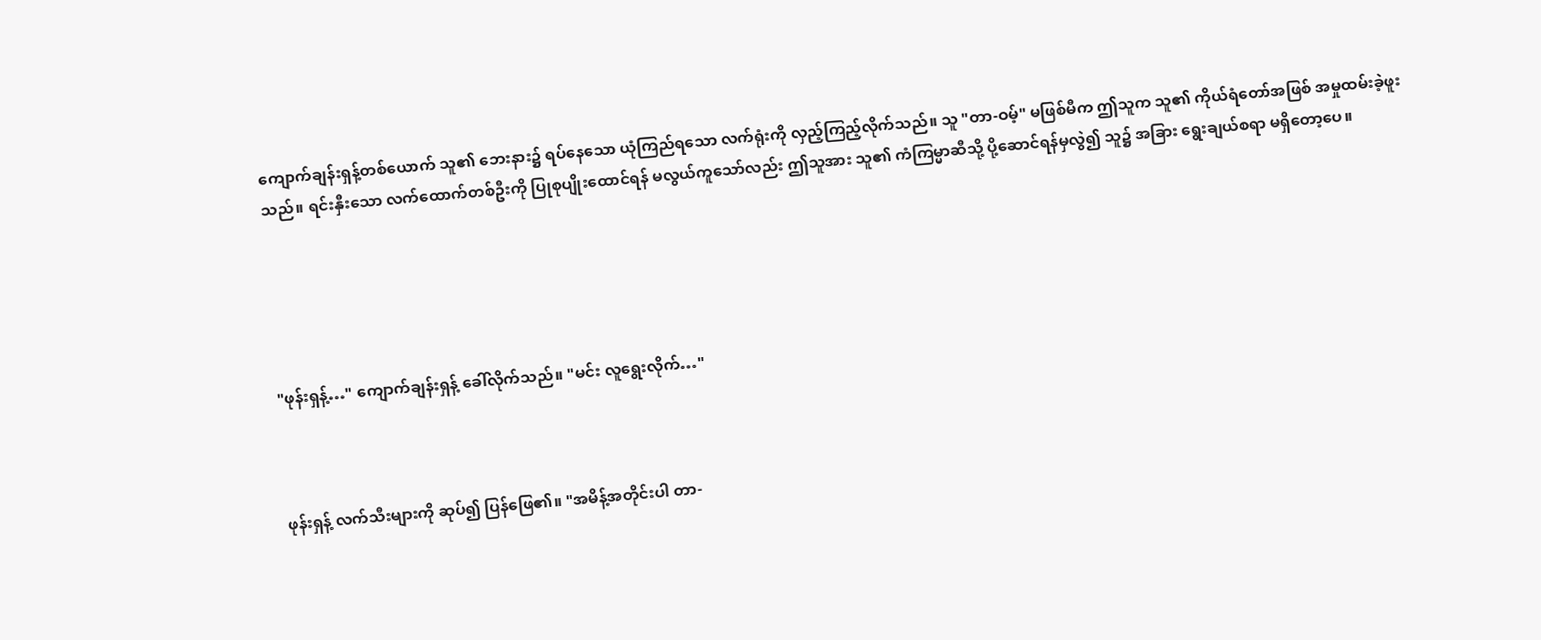ကျောက်ချန်းရှန့်တစ်ယောက် သူ၏ ဘေးနား၌ ရပ်နေသော ယုံကြည်ရသော လက်ရုံးကို လှည့်ကြည့်လိုက်သည်။ သူ "တာ-ဝမ့်" မဖြစ်မီက ဤသူက သူ၏ ကိုယ်ရံတော်အဖြစ် အမှုထမ်းခဲ့ဖူးသည်။ ရင်းနှီးသော လက်ထောက်တစ်ဦးကို ပြုစုပျိုးထောင်ရန် မလွယ်ကူသော်လည်း ဤသူအား သူ၏ ကံကြမ္မာဆီသို့ ပို့ဆောင်ရန်မှလွဲ၍ သူ၌ အခြား ရွေးချယ်စရာ မရှိတော့ပေ။





"ဖုန်းရှန့်…" ကျောက်ချန်းရှန့် ခေါ်လိုက်သည်။ "မင်း လူရွေးလိုက်…"



ဖုန်းရှန့် လက်သီးများကို ဆုပ်၍ ပြန်ဖြေ၏။ "အမိန့်အတိုင်းပါ တာ-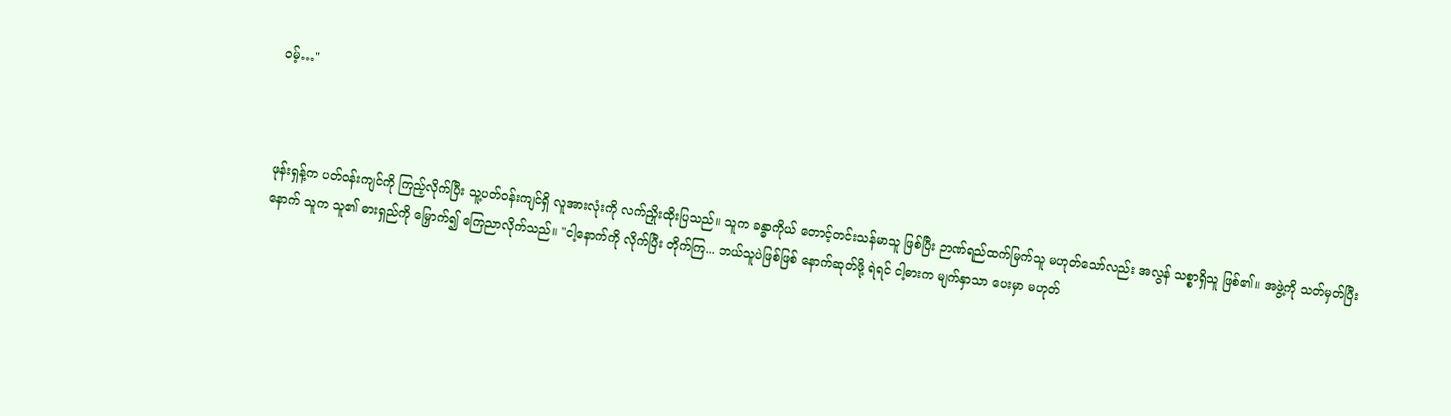ဝမ့်…"



ဖုန်းရှန့်က ပတ်ဝန်းကျင်ကို ကြည့်လိုက်ပြီး သူ့ပတ်ဝန်းကျင်ရှိ လူအားလုံးကို လက်ညှိုးထိုးပြသည်။ သူက ခန္ဓာကိုယ် တောင့်တင်းသန်မာသူ ဖြစ်ပြီး ဉာဏ်ရည်ထက်မြက်သူ မဟုတ်သော်လည်း အလွန် သစ္စာရှိသူ ဖြစ်၏။ အဖွဲ့ကို သတ်မှတ်ပြီးနောက် သူက သူ၏ ဓားရှည်ကို မြှောက်၍ ကြေညာလိုက်သည်။ "ငါ့နောက်ကို လိုက်ပြီး တိုက်ကြ... ဘယ်သူပဲဖြစ်ဖြစ် နောက်ဆုတ်ဖို့ ရဲရင် ငါ့ဓားက မျက်နှာသာ ပေးမှာ မဟုတ်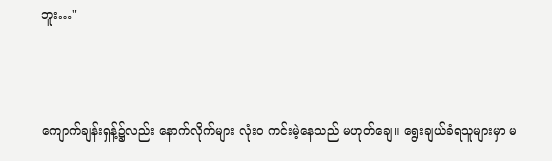ဘူး…"



ကျောက်ချန်းရှန့်၌လည်း နောက်လိုက်များ လုံးဝ ကင်းမဲ့နေသည် မဟုတ်ချေ။ ရွေးချယ်ခံရသူများမှာ မ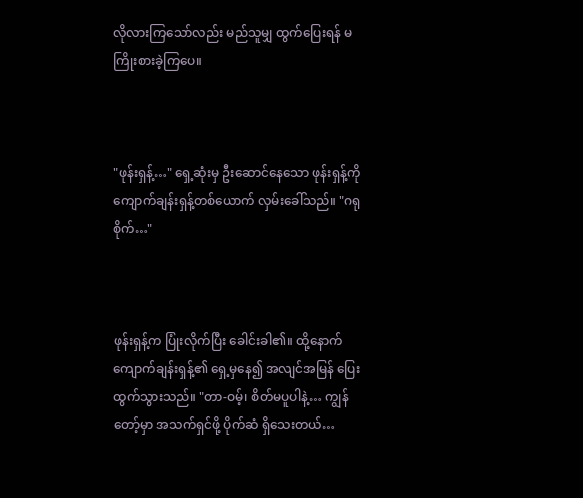လိုလားကြသော်လည်း မည်သူမျှ ထွက်ပြေးရန် မကြိုးစားခဲ့ကြပေ။



"ဖုန်းရှန့်…" ရှေ့ဆုံးမှ ဦးဆောင်နေသော ဖုန်းရှန့်ကို ကျောက်ချန်းရှန့်တစ်ယောက် လှမ်းခေါ်သည်။ "ဂရုစိုက်…"



ဖုန်းရှန့်က ပြုံးလိုက်ပြီး ခေါင်းခါ၏။ ထို့နောက် ကျောက်ချန်းရှန့်၏ ရှေ့မှနေ၍ အလျင်အမြန် ပြေးထွက်သွားသည်။ "တာ-ဝမ့်၊ စိတ်မပူပါနဲ့… ကျွန်တော့်မှာ အသက်ရှင်ဖို့ ပိုက်ဆံ ရှိသေးတယ်…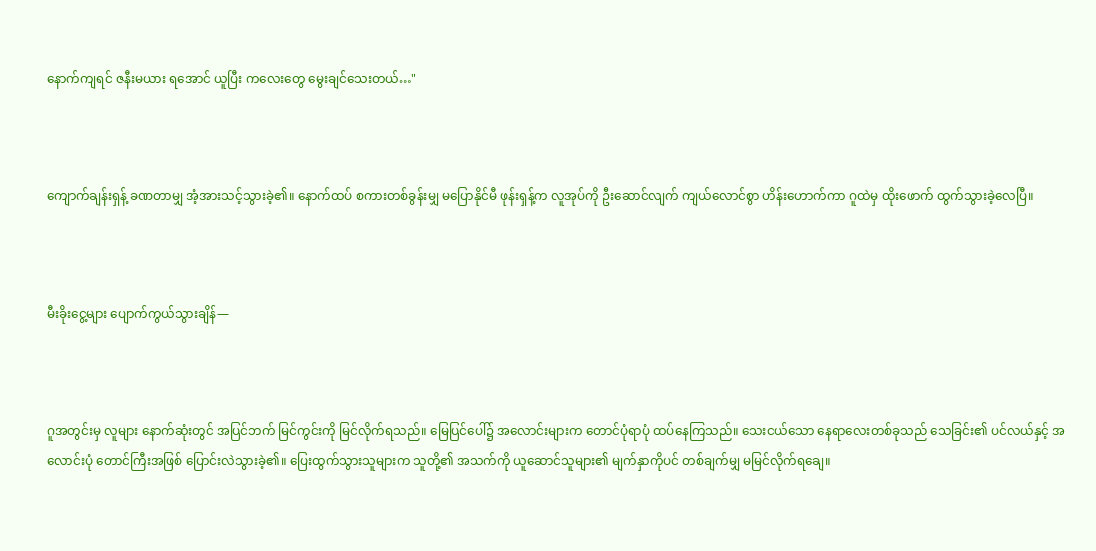နောက်ကျရင် ဇနီးမယား ရအောင် ယူပြီး ကလေးတွေ မွေးချင်သေးတယ်…"



ကျောက်ချန်းရှန့် ခဏတာမျှ အံ့အားသင့်သွားခဲ့၏။ နောက်ထပ် စကားတစ်ခွန်းမျှ မပြောနိုင်မီ ဖုန်းရှန့်က လူအုပ်ကို ဦးဆောင်လျက် ကျယ်လောင်စွာ ဟိန်းဟောက်ကာ ဂူထဲမှ ထိုးဖောက် ထွက်သွားခဲ့လေပြီ။



မီးခိုးငွေ့များ ပျောက်ကွယ်သွားချိန်—



ဂူအတွင်းမှ လူများ နောက်ဆုံးတွင် အပြင်ဘက် မြင်ကွင်းကို မြင်လိုက်ရသည်။ မြေပြင်ပေါ်၌ အလောင်းများက တောင်ပုံရာပုံ ထပ်နေကြသည်။ သေးငယ်သော နေရာလေးတစ်ခုသည် သေခြင်း၏ ပင်လယ်နှင့် အလောင်းပုံ တောင်ကြီးအဖြစ် ပြောင်းလဲသွားခဲ့၏။ ပြေးထွက်သွားသူများက သူတို့၏ အသက်ကို ယူဆောင်သူများ၏ မျက်နှာကိုပင် တစ်ချက်မျှ မမြင်လိုက်ရချေ။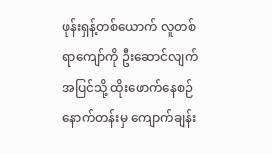ဖုန်းရှန့်တစ်ယောက် လူတစ်ရာကျော်ကို ဦးဆောင်လျက် အပြင်သို့ ထိုးဖောက်နေစဉ် နောက်တန်းမှ ကျောက်ချန်း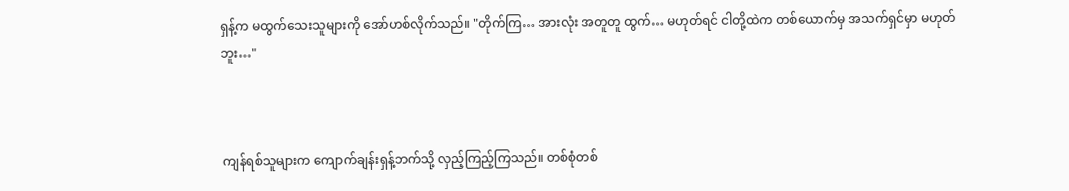ရှန့်က မထွက်သေးသူများကို အော်ဟစ်လိုက်သည်။ "တိုက်ကြ… အားလုံး အတူတူ ထွက်… မဟုတ်ရင် ငါတို့ထဲက တစ်ယောက်မှ အသက်ရှင်မှာ မဟုတ်ဘူး…"



ကျန်ရစ်သူများက ကျောက်ချန်းရှန့်ဘက်သို့ လှည့်ကြည့်ကြသည်။ တစ်စုံတစ်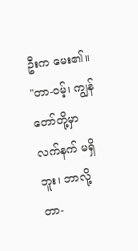ဦးက မေး၏။ "တာ-ဝမ့်၊ ကျွန်တော်တို့မှာ လက်နက် မရှိဘူး၊ ဘာလို့ တာ-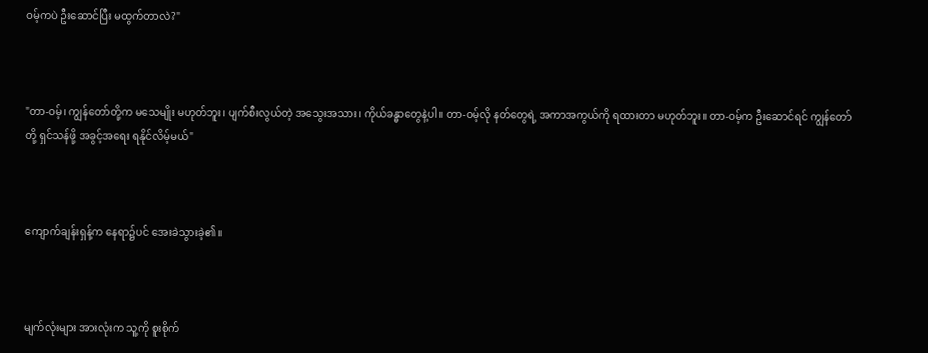ဝမ့်ကပဲ ဦးဆောင်ပြီး မထွက်တာလဲ?"



"တာ-ဝမ့်၊ ကျွန်တော်တို့က မသေမျိုး မဟုတ်ဘူး၊ ပျက်စီးလွယ်တဲ့ အသွေးအသား၊ ကိုယ်ခန္ဓာတွေနဲ့ပါ။ တာ-ဝမ့်လို နတ်တွေရဲ့ အကာအကွယ်ကို ရထားတာ မဟုတ်ဘူး။ တာ-ဝမ့်က ဦးဆောင်ရင် ကျွန်တော်တို့ ရှင်သန်ဖို့ အခွင့်အရေး ရနိုင်လိမ့်မယ်"



ကျောက်ချန်းရှန့်က နေရာ၌ပင် အေးခဲသွားခဲ့၏။



မျက်လုံးများ အားလုံးက သူ့ကို စူးစိုက်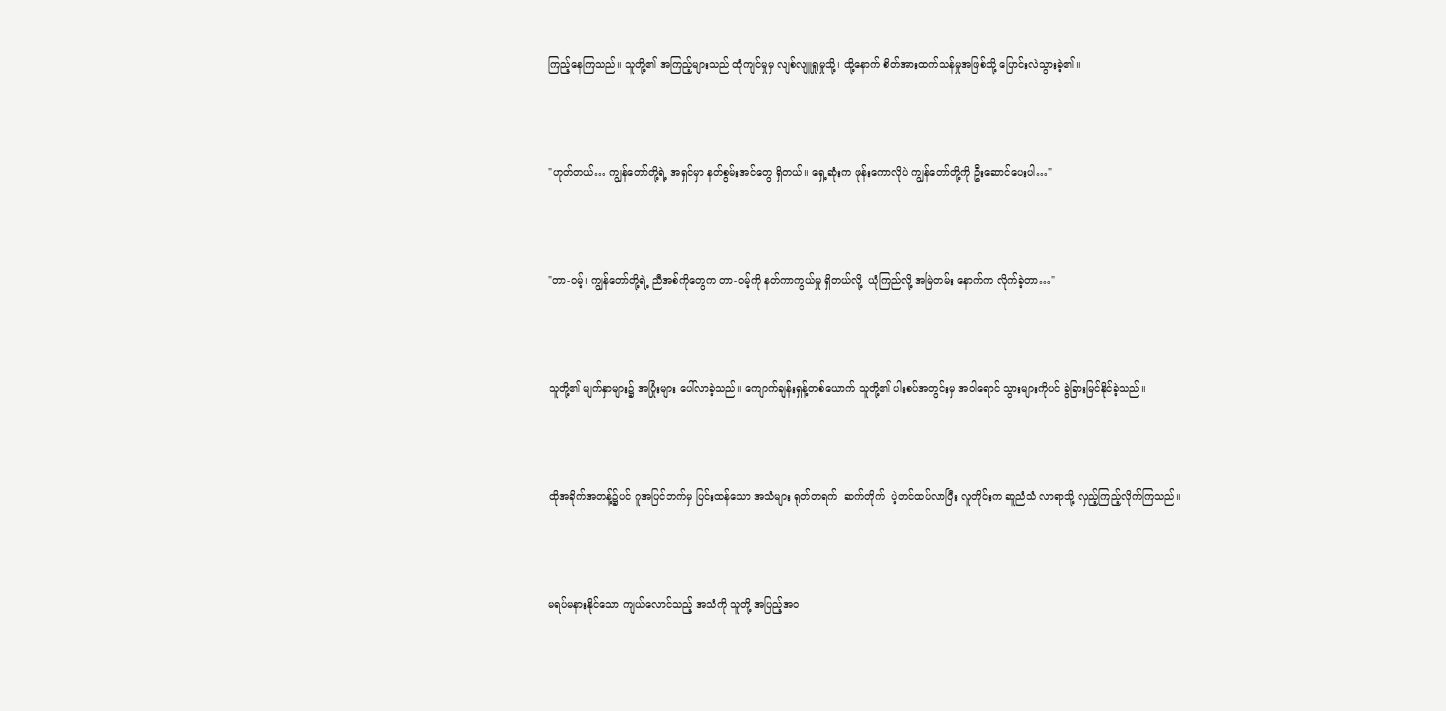ကြည့်နေကြသည်။ သူတို့၏ အကြည့်များသည် ထုံကျင်မှုမှ လျစ်လျူရှုမှုသို့၊ ထို့နောက် စိတ်အားထက်သန်မှုအဖြစ်သို့ ပြောင်းလဲသွားခဲ့၏။



"ဟုတ်တယ်… ကျွန်တော်တို့ရဲ့ အရှင်မှာ နတ်စွမ်းအင်တွေ ရှိတယ်။ ရှေ့ဆုံးက ဖုန်းကောလိုပဲ ကျွန်တော်တို့ကို ဦးဆောင်ပေးပါ…"



"တာ-ဝမ့်၊ ကျွန်တော်တို့ရဲ့ ညီအစ်ကိုတွေက တာ-ဝမ့်ကို နတ်ကာကွယ်မှု ရှိတယ်လို့  ယုံကြည်လို့ အမြဲတမ်း နောက်က လိုက်ခဲ့တာ…"



သူတို့၏ မျက်နှာများ၌ အပြုံးများ ပေါ်လာခဲ့သည်။ ကျောက်ချန်းရှန့်တစ်ယောက် သူတို့၏ ပါးစပ်အတွင်းမှ အဝါရောင် သွားများကိုပင် ခွဲခြားမြင်နိုင်ခဲ့သည်။



ထိုအခိုက်အတန့်၌ပင် ဂူအပြင်ဘက်မှ ပြင်းထန်သော အသံများ ရုတ်တရက်  ဆက်တိုက်  ပဲ့တင်ထပ်လာပြီး လူတိုင်းက ဆူညံသံ လာရာသို့ လှည့်ကြည့်လိုက်ကြသည်။



မရပ်မနားနိုင်သော ကျယ်လောင်သည့် အသံကို သူတို့ အပြည့်အဝ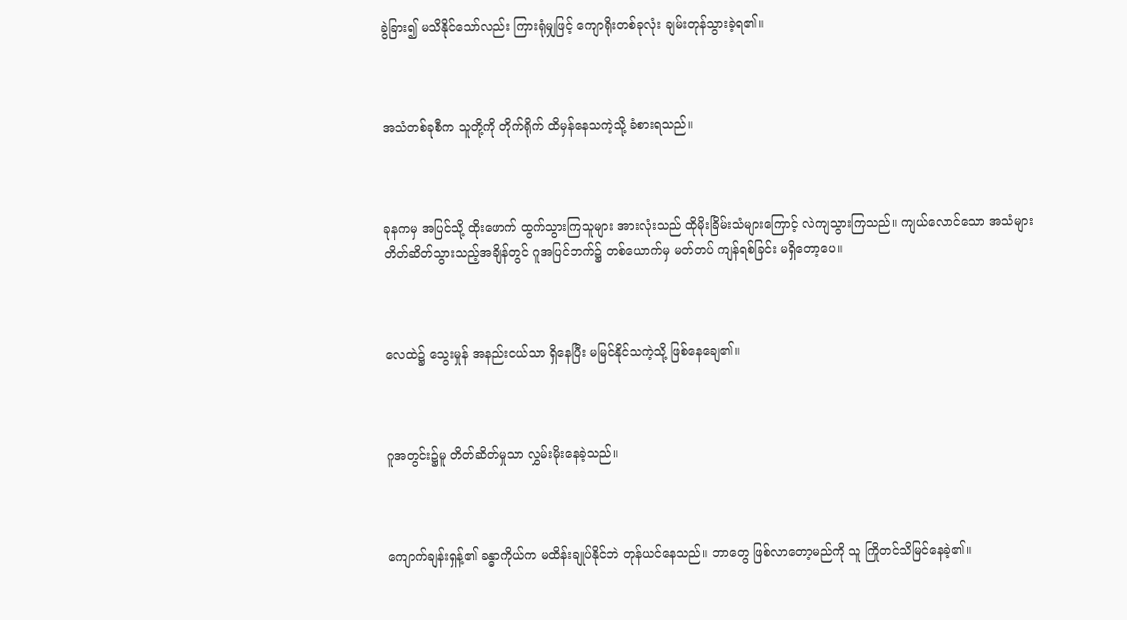ခွဲခြား၍ မသိနိုင်သော်လည်း ကြားရုံမျှဖြင့် ကျောရိုးတစ်ခုလုံး ချမ်းတုန်သွားခဲ့ရ၏။



အသံတစ်ခုစီက သူတို့ကို တိုက်ရိုက် ထိမှန်နေသကဲ့သို့ ခံစားရသည်။



ခုနကမှ အပြင်သို့ ထိုးဖောက် ထွက်သွားကြသူများ အားလုံးသည် ထိုမိုးခြိမ်းသံများကြောင့် လဲကျသွားကြသည်။ ကျယ်လောင်သော အသံများ တိတ်ဆိတ်သွားသည့်အချိန်တွင် ဂူအပြင်ဘက်၌ တစ်ယောက်မှ မတ်တပ် ကျန်ရစ်ခြင်း မရှိတော့ပေ။



လေထဲ၌ သွေးမှုန် အနည်းငယ်သာ ရှိနေပြီး မမြင်နိုင်သကဲ့သို့ ဖြစ်နေချေ၏။



ဂူအတွင်း၌မူ တိတ်ဆိတ်မှုသာ လွှမ်းမိုးနေခဲ့သည်။



ကျောက်ချန်းရှန့်၏ ခန္ဓာကိုယ်က မထိန်းချုပ်နိုင်ဘဲ တုန်ယင်နေသည်။ ဘာတွေ ဖြစ်လာတော့မည်ကို သူ ကြိုတင်သိမြင်နေခဲ့၏။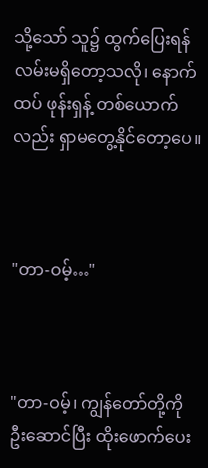သို့သော် သူ၌ ထွက်ပြေးရန် လမ်းမရှိတော့သလို၊ နောက်ထပ် ဖုန်းရှန့် တစ်ယောက်လည်း ရှာမတွေ့နိုင်တော့ပေ။



"တာ-ဝမ့်…"



"တာ-ဝမ့်၊ ကျွန်တော်တို့ကို ဦးဆောင်ပြီး ထိုးဖောက်ပေး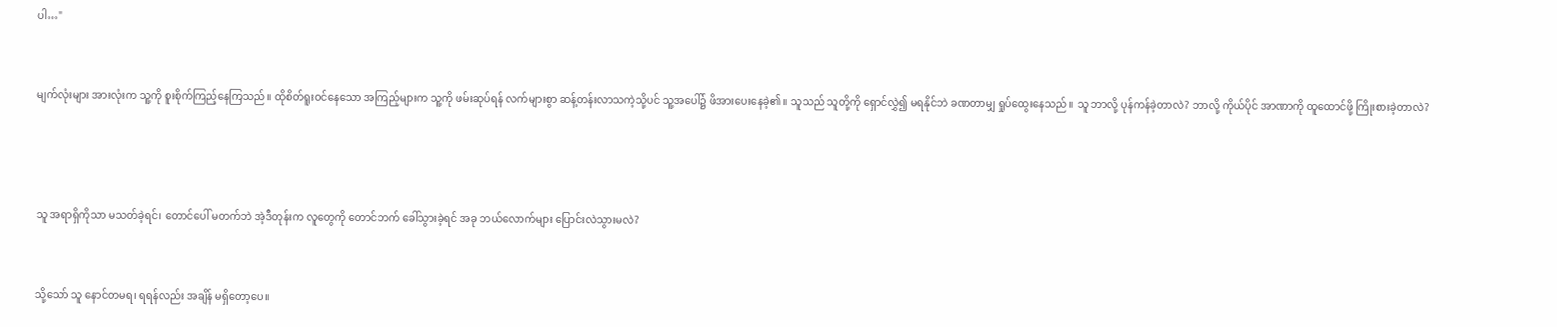ပါ…"



မျက်လုံးများ အားလုံးက သူ့ကို စူးစိုက်ကြည့်နေကြသည်။ ထိုစိတ်ရူးဝင်နေသော အကြည့်များက သူ့ကို ဖမ်းဆုပ်ရန် လက်များစွာ ဆန့်တန်းလာသကဲ့သို့ပင် သူ့အပေါ်၌ ဖိအားပေးနေခဲ့၏။ သူသည် သူတို့ကို ရှောင်လွှဲ၍ မရနိုင်ဘဲ ခဏတာမျှ ရှုပ်ထွေးနေသည်။ သူ ဘာလို့ ပုန်ကန်ခဲ့တာလဲ? ဘာလို့ ကိုယ်ပိုင် အာဏာကို ထူထောင်ဖို့ ကြိုးစားခဲ့တာလဲ?





သူ အရာရှိကိုသာ မသတ်ခဲ့ရင်၊ တောင်ပေါ် မတက်ဘဲ အဲ့ဒီတုန်းက လူတွေကို တောင်ဘက် ခေါ်သွားခဲ့ရင် အခု ဘယ်လောက်များ ပြောင်းလဲသွားမလဲ?



သို့သော် သူ နောင်တမရ၊ ရရန်လည်း အချိန် မရှိတော့ပေ။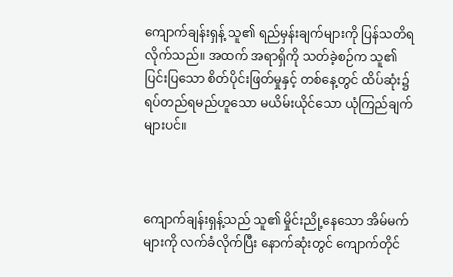ကျောက်ချန်းရှန့် သူ၏ ရည်မှန်းချက်များကို ပြန်သတိရလိုက်သည်။ အထက် အရာရှိကို သတ်ခဲ့စဉ်က သူ၏ ပြင်းပြသော စိတ်ပိုင်းဖြတ်မှုနှင့် တစ်နေ့တွင် ထိပ်ဆုံး၌ ရပ်တည်ရမည်ဟူသော မယိမ်းယိုင်သော ယုံကြည်ချက်များပင်။



ကျောက်ချန်းရှန့်သည် သူ၏ မှိုင်းညို့နေသော အိမ်မက်များကို လက်ခံလိုက်ပြီး နောက်ဆုံးတွင် ကျောက်တိုင်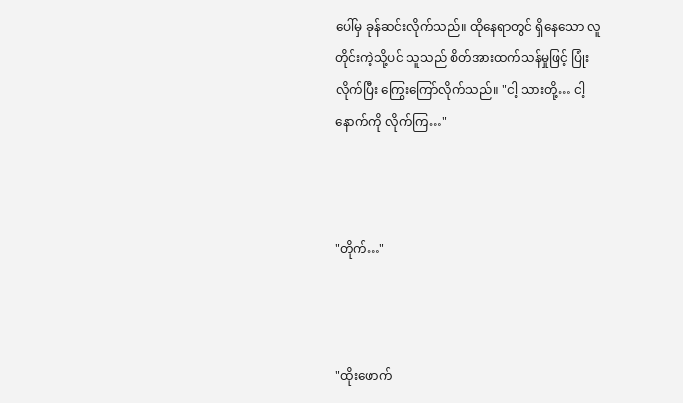ပေါ်မှ ခုန်ဆင်းလိုက်သည်။ ထိုနေရာတွင် ရှိနေသော လူတိုင်းကဲ့သို့ပင် သူသည် စိတ်အားထက်သန်မှုဖြင့် ပြုံးလိုက်ပြီး ကြွေးကြော်လိုက်သည်။ "ငါ့ သားတို့… ငါ့နောက်ကို လိုက်ကြ…"



"တိုက်…"



"ထိုးဖောက်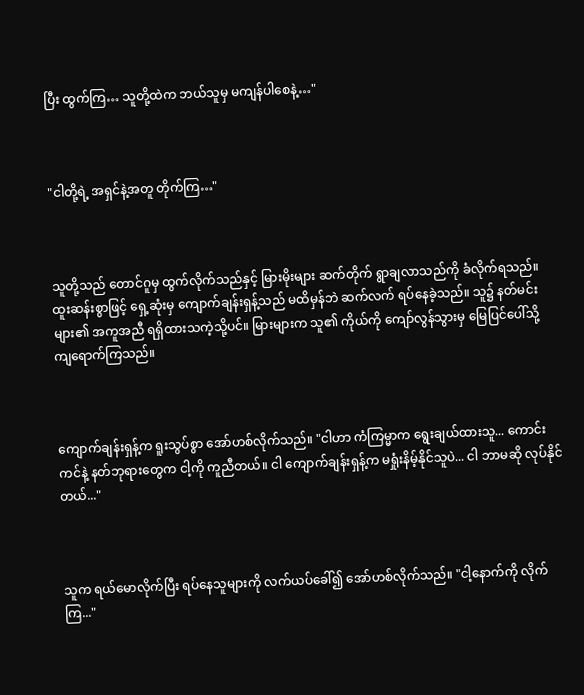ပြီး ထွက်ကြ… သူတို့ထဲက ဘယ်သူမှ မကျန်ပါစေနဲ့…"



"ငါတို့ရဲ့ အရှင်နဲ့အတူ တိုက်ကြ…"



သူတို့သည် တောင်ဂူမှ ထွက်လိုက်သည်နှင့် မြားမိုးများ ဆက်တိုက် ရွာချလာသည်ကို ခံလိုက်ရသည်။ ထူးဆန်းစွာဖြင့် ရှေ့ဆုံးမှ ကျောက်ချန်းရှန့်သည် မထိမှန်ဘဲ ဆက်လက် ရပ်နေခဲ့သည်။ သူ၌ နတ်မင်းများ၏ အကူအညီ ရရှိထားသကဲ့သို့ပင်။ မြားများက သူ၏ ကိုယ်ကို ကျော်လွန်သွားမှ မြေပြင်ပေါ်သို့ ကျရောက်ကြသည်။



ကျောက်ချန်းရှန့်က ရူးသွပ်စွာ အော်ဟစ်လိုက်သည်။ "ငါဟာ ကံကြမ္မာက ရွေးချယ်ထားသူ... ကောင်းကင်နဲ့ နတ်ဘုရားတွေက ငါ့ကို ကူညီတယ်။ ငါ ကျောက်ချန်းရှန့်က မရှုံးနိမ့်နိုင်သူပဲ... ငါ ဘာမဆို လုပ်နိုင်တယ်..."



သူက ရယ်မောလိုက်ပြီး ရပ်နေသူများကို လက်ယပ်ခေါ်၍ အော်ဟစ်လိုက်သည်။ "ငါ့နောက်ကို လိုက်ကြ..."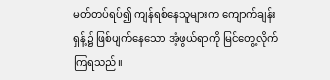မတ်တပ်ရပ်၍ ကျန်ရစ်‌နေသူများက ကျောက်ချန်းရှန့်၌ ဖြစ်ပျက်နေသော အံ့ဖွယ်ရာကို မြင်တွေ့လိုက်ကြရသည်။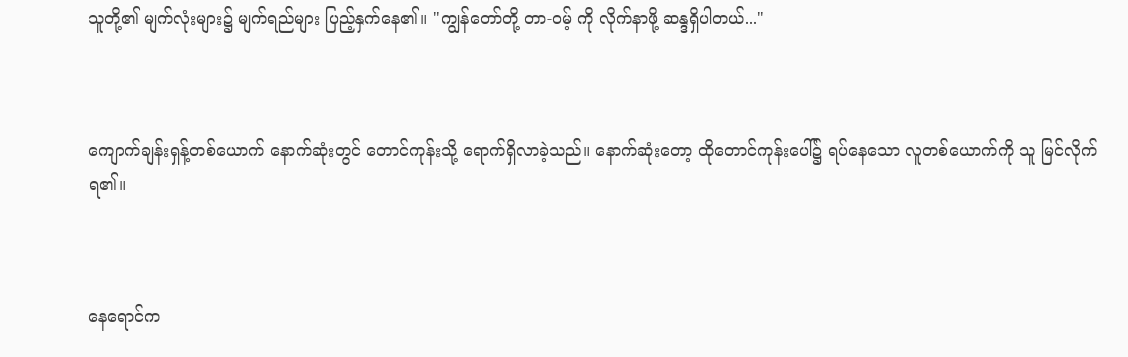သူတို့၏ မျက်လုံးများ၌ မျက်ရည်များ ပြည့်နှက်နေ၏။ "ကျွန်တော်တို့ တာ-ဝမ့် ကို လိုက်နာဖို့ ဆန္ဒရှိပါတယ်..."



ကျောက်ချန်းရှန့်တစ်ယောက် နောက်ဆုံးတွင် တောင်ကုန်းသို့ ရောက်ရှိလာခဲ့သည်။ နောက်ဆုံးတော့ ထိုတောင်ကုန်းပေါ်၌ ရပ်နေသော လူတစ်ယောက်ကို သူ မြင်လိုက်ရ၏။



နေရောင်က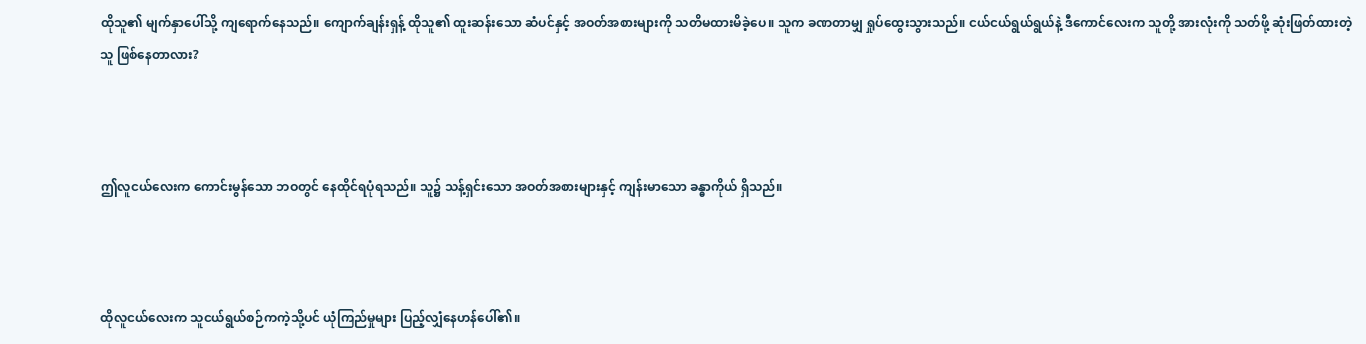ထိုသူ၏ မျက်နှာပေါ်သို့ ကျရောက်နေသည်။ ကျောက်ချန်းရှန့် ထိုသူ၏ ထူးဆန်းသော ဆံပင်နှင့် အဝတ်အစားများကို သတိမထားမိခဲ့ပေ။ သူက ခဏတာမျှ ရှုပ်ထွေးသွားသည်။ ငယ်ငယ်ရွယ်ရွယ်နဲ့ ဒီကောင်လေးက သူတို့ အားလုံးကို သတ်ဖို့ ဆုံးဖြတ်ထားတဲ့သူ ဖြစ်နေတာလား?



ဤလူငယ်လေးက ကောင်းမွန်သော ဘဝတွင် နေထိုင်ရပုံရသည်။ သူ၌ သန့်ရှင်းသော အဝတ်အစားများနှင့် ကျန်းမာသော ခန္ဓာကိုယ် ရှိသည်။



ထိုလူငယ်လေးက သူငယ်ရွယ်စဉ်ကကဲ့သို့ပင် ယုံကြည်မှုများ ပြည့်လျှံနေဟန်ပေါ်၏။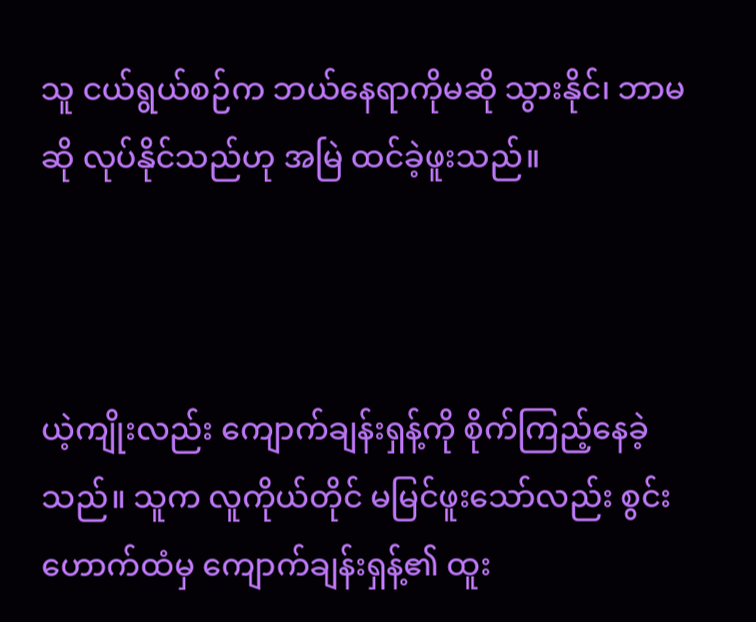သူ ငယ်ရွယ်စဉ်က ဘယ်နေရာကိုမဆို သွားနိုင်၊ ဘာမဆို လုပ်နိုင်သည်ဟု အမြဲ ထင်ခဲ့ဖူးသည်။



ယဲ့ကျိုးလည်း ကျောက်ချန်းရှန့်ကို စိုက်ကြည့်နေခဲ့သည်။ သူက လူကိုယ်တိုင် မမြင်ဖူးသော်လည်း စွင်းဟောက်ထံမှ ကျောက်ချန်းရှန့်၏ ထူး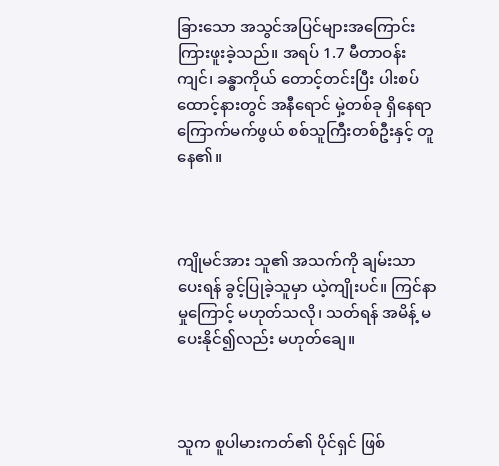ခြားသော အသွင်အပြင်များအကြောင်း ကြားဖူးခဲ့သည်။ အရပ် 1.7 မီတာဝန်းကျင်၊ ခန္ဓာကိုယ် တောင့်တင်းပြီး ပါးစပ်ထောင့်နားတွင် အနီရောင် မှဲ့တစ်ခု ရှိနေရာ ကြောက်မက်ဖွယ် စစ်သူကြီးတစ်ဦးနှင့် တူနေ၏။



ကျိုမင်အား သူ၏ အသက်ကို ချမ်းသာပေးရန် ခွင့်ပြုခဲ့သူမှာ ယဲ့ကျိုးပင်။ ကြင်နာမှုကြောင့် မဟုတ်သလို၊ သတ်ရန် အမိန့် မပေးနိုင်၍လည်း မဟုတ်ချေ။



သူက စူပါမားကတ်၏ ပိုင်ရှင် ဖြစ်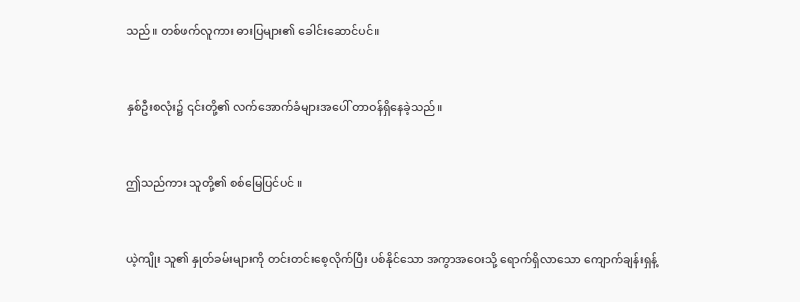သည်။ တစ်ဖက်လူကား ဓားပြများ၏ ခေါင်းဆောင်ပင်။



နှစ်ဦးစလုံး၌ ၎င်းတို့၏ လက်အောက်ခံများအပေါ် တာဝန်ရှိနေခဲ့သည်။



ဤသည်ကား သူတို့၏ စစ်မြေပြင်ပင် ။



ယဲ့ကျိုး သူ၏ နှုတ်ခမ်းများကို တင်းတင်းစေ့လိုက်ပြီး ပစ်နိုင်သော အကွာအဝေးသို့ ရောက်ရှိလာသော ကျောက်ချန်းရှန့်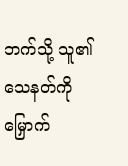ဘက်သို့ သူ၏ သေနတ်ကို မြှောက်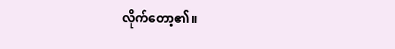လိုက်တော့၏။